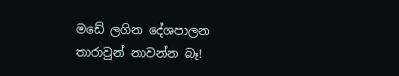මඩේ ලගින දේශපාලන තාරාවුන් නාවන්න බෑ!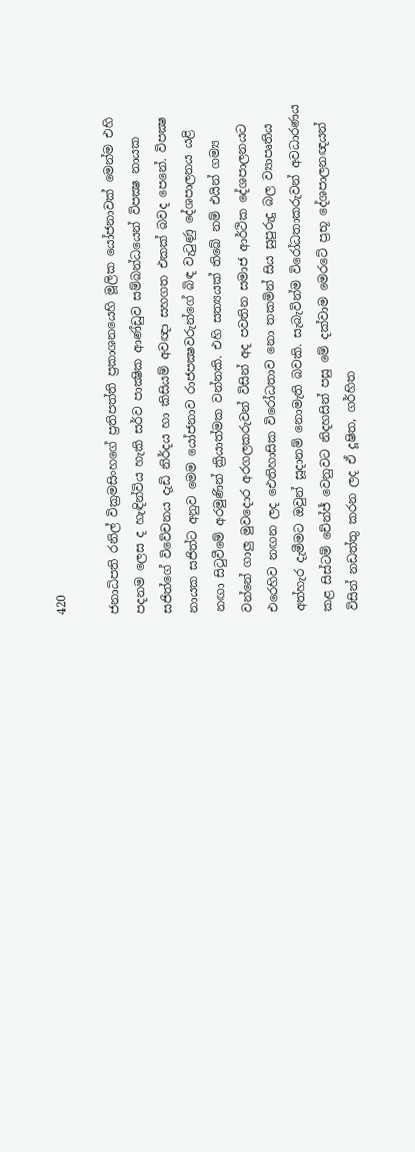420

ජනාධිපති රනිල් වික්‍රමසිංහගේ ප්‍රතිපත්ති ප්‍රකාශනයෙහි මූලික යෝජනාවක් මෙන්ම එහි පදනම ලෙස ද හැඳින්විය හැකි සර්ව පාක්‍ෂික ආණ්ඩුව සම්බන්ධයෙන් විපක්‍ෂ නායක සජිත්ගේ විවේචනය දැඩි නිර්දය හා කිසියම් අවඥා සහගත එකක් බවද පෙනේ. විපක්‍ෂ නායක සජිත්ට අනුව මෙම යෝජනාව රාජපක්‍ෂවරුන්ගේ බිඳ වැටුණු දේශපාලනය යළි නඟා සිටුවීමේ අරමුණින් ක්‍රියාත්මක වන්නකි. එහි සත්‍යයක් තිබේ නම් එයින් ගම්‍ය වන්නේ ගාලු මුවදොර අරගලකරුවන් විසින් අද පවතින සමාජ ආර්ථික දේශපාලනයට එරෙහිව නඟන ලද ඓතිහාසික විරෝධතාව නො තකමින් සිය සුපුරුදු බල ව්‍යාපෘතිය අත්හැර දැමීමට ඔවුන් සූදානම් නොමැති බවකි. සැබැවින්ම විරෝධතාකරුවන් අවධාරණය කළ සිස්ටම් චේන්ජ් වෙනුවට නිදහසින් පසු මේ දක්වාම මෙරටේ ප්‍රභූ දේශපාලනඥයන් විසින් නඩත්තු කරන ලද ඒ දූෂිත, ගර්හිත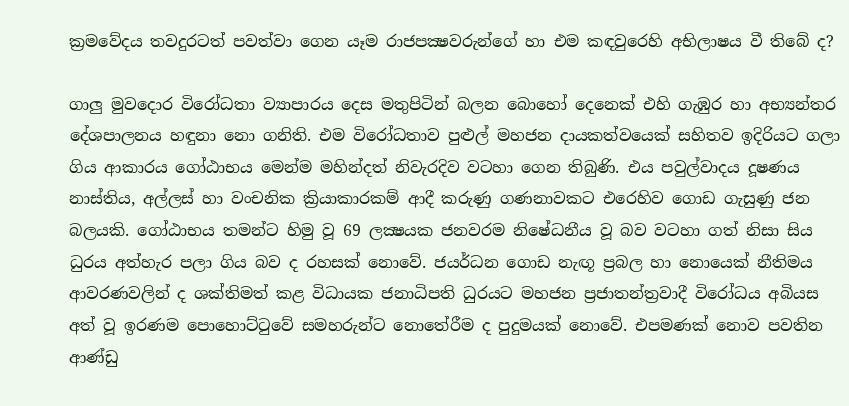ක්‍රමවේදය තවදුරටත් පවත්වා ගෙන යෑම රාජපක්‍ෂවරුන්ගේ හා එම කඳවුරෙහි අභිලාෂය වී තිබේ ද?

ගාලු මුවදොර විරෝධතා ව්‍යාපාරය දෙස මතුපිටින් බලන බොහෝ දෙනෙක් එහි ගැඹුර හා අභ්‍යන්තර දේශපාලනය හඳුනා නො ගනිති. එම විරෝධතාව පුළුල් මහජන දායකත්වයෙක් සහිතව ඉදිරියට ගලා ගිය ආකාරය ගෝඨාභය මෙන්ම මහින්දත් නිවැරදිව වටහා ගෙන තිබුණි. එය පවුල්වාදය දූෂණය නාස්තිය, අල්ලස් හා වංචනික ක්‍රියාකාරකම් ආදී කරුණු ගණනාවකට එරෙහිව ගොඩ ගැසුණු ජන බලයකි. ගෝඨාභය තමන්ට හිමු වූ 69 ලක්‍ෂයක ජනවරම නිෂේධනීය වූ බව වටහා ගත් නිසා සිය ධුරය අත්හැර පලා ගිය බව ද රහසක් නොවේ. ජයර්ධන ගොඩ නැඟූ ප්‍රබල හා නොයෙක් නීතිමය ආවරණවලින් ද ශක්තිමත් කළ විධායක ජනාධිපති ධුරයට මහජන ප්‍රජාතන්ත්‍රවාදී විරෝධය අබියස අත් වූ ඉරණම පොහොට්ටුවේ සමහරුන්ට නොතේරීම ද පුදුමයක් නොවේ. එපමණක් නොව පවතින ආණ්ඩු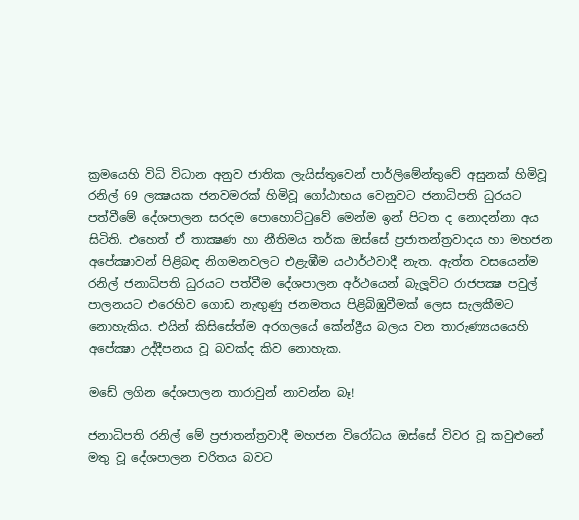ක්‍රමයෙහි විධි විධාන අනුව ජාතික ලැයිස්තුවෙන් පාර්ලිමේන්තුවේ අසුනක් හිමිවූ රනිල් 69 ලක්‍ෂයක ජනවමරක් හිමිවූ ගෝඨාභය වෙනුවට ජනාධිපති ධුරයට පත්වීමේ දේශපාලන සරදම පොහොට්ටුවේ මෙන්ම ඉන් පිටත ද නොදන්නා අය සිටිති. එහෙත් ඒ තාක්‍ෂණ හා නීතිමය තර්ක ඔස්සේ ප්‍රජාතන්ත්‍රවාදය හා මහජන අපේක්‍ෂාවන් පිළිබඳ නිගමනවලට එළැඹීම යථාර්ථවාදී නැත. ඇත්ත වසයෙන්ම රනිල් ජනාධිපති ධුරයට පත්වීම දේශපාලන අර්ථයෙන් බැලූවිට රාජපක්‍ෂ පවුල් පාලනයට එරෙහිව ගොඩ නැඟුණු ජනමතය පිළිබිඹුවීමක් ලෙස සැලකීමට නොහැකිය. එයින් කිසිසේත්ම අරගලයේ කේන්ද්‍රීය බලය වන තාරුණ්‍යයයෙහි අපේක්‍ෂා උද්දීපනය වූ බවක්ද කිව නොහැක.

මඩේ ලගින දේශපාලන තාරාවුන් නාවන්න බෑ!

ජනාධිපති රනිල් මේ ප්‍රජාතන්ත්‍රවාදී මහජන විරෝධය ඔස්සේ විවර වූ කවුළුනේ මතු වූ දේශපාලන චරිතය බවට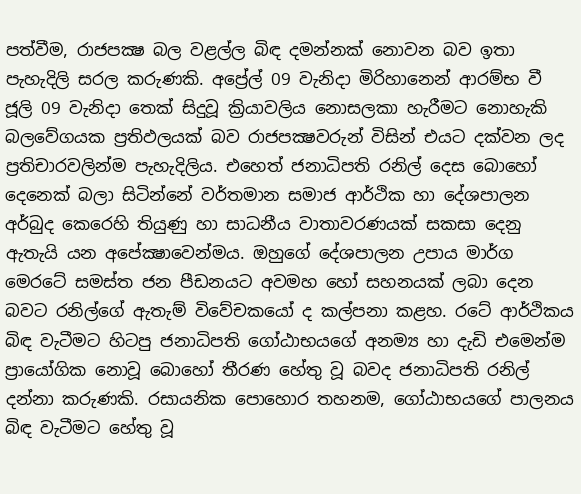පත්වීම, රාජපක්‍ෂ බල වළල්ල බිඳ දමන්නක් නොවන බව ඉතා පැහැදිලි සරල කරුණකි. අප්‍රේල් 09 වැනිදා මිරිහානෙන් ආරම්භ වී ජූලි 09 වැනිදා තෙක් සිදුවූ ක්‍රියාවලිය නොසලකා හැරීමට නොහැකි බලවේගයක ප්‍රතිඵලයක් බව රාජපක්‍ෂවරුන් විසින් එයට දක්වන ලද ප්‍රතිචාරවලින්ම පැහැදිලිය. එහෙත් ජනාධිපති රනිල් දෙස බොහෝ දෙනෙක් බලා සිටින්නේ වර්තමාන සමාජ ආර්ථික හා දේශපාලන අර්බුද කෙරෙහි තියුණු හා සාධනීය වාතාවරණයක් සකසා දෙනු ඇතැයි යන අපේක්‍ෂාවෙන්මය. ඔහුගේ දේශපාලන උපාය මාර්ග මෙරටේ සමස්ත ජන පීඩනයට අවමහ හෝ සහනයක් ලබා දෙන බවට රනිල්ගේ ඇතැම් විවේචකයෝ ද කල්පනා කළහ. රටේ ආර්ථිකය බිඳ වැටීමට හිටපු ජනාධිපති ගෝඨාභයගේ අනම්‍ය හා දැඩි එමෙන්ම ප්‍රායෝගික නොවූ බොහෝ තීරණ හේතු වූ බවද ජනාධිපති රනිල් දන්නා කරුණකි. රසායනික පොහොර තහනම, ගෝඨාභයගේ පාලනය බිඳ වැටීමට හේතු වූ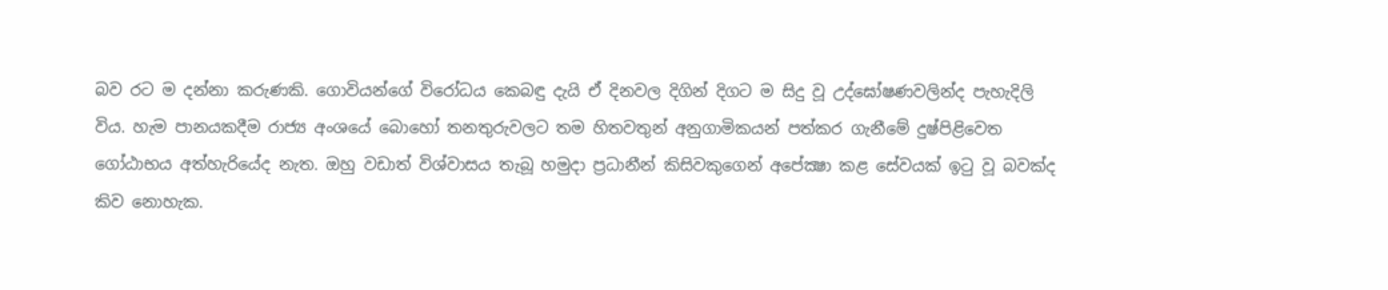බව රට ම දන්නා කරුණකි. ගොවියන්ගේ විරෝධය කෙබඳු දැයි ඒ දිනවල දිගින් දිගට ම සිදු වූ උද්ඝෝෂණවලින්ද පැහැදිලි විය. හැම පානයකදීම රාජ්‍ය අංශයේ බොහෝ තනතුරුවලට තම හිතවතුන් අනුගාමිකයන් පත්කර ගැනීමේ දුෂ්පිළිවෙත ගෝඨාභය අත්හැරියේද නැත. ඔහු වඩාත් විශ්වාසය තැබූ හමුදා ප්‍රධානීන් කිසිවකුගෙන් අපේක්‍ෂා කළ සේවයක් ඉටු වූ බවක්ද කිව නොහැක.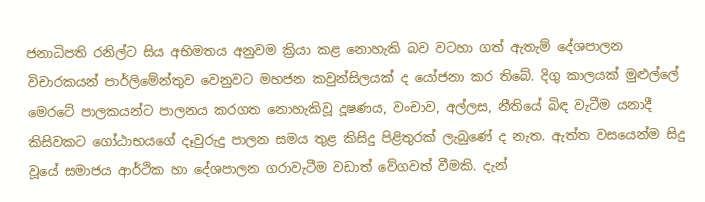ජනාධිපති රනිල්ට සිය අභිමතය අනුවම ක්‍රියා කළ නොහැකි බව වටහා ගත් ඇතැම් දේශපාලන විචාරකයන් පාර්ලිමේන්තුව වෙනුවට මහජන කවුන්සිලයක් ද යෝජනා කර තිබේ. දිගු කාලයක් මුළුල්ලේ මෙරටේ පාලකයන්ට පාලනය කරගත නොහැකිවූ දූෂණය, වංචාව, අල්ලස, නීතියේ බිඳ වැටීම යනාදී කිසිවකට ගෝඨාභයගේ දෑවුරුදු පාලන සමය තුළ කිසිදු පිළිතුරක් ලැබුණේ ද නැත. ඇත්ත වසයෙන්ම සිදු වූයේ සමාජය ආර්ථික හා දේශපාලන ගරාවැටීම වඩාත් වේගවත් වීමකි. දැන්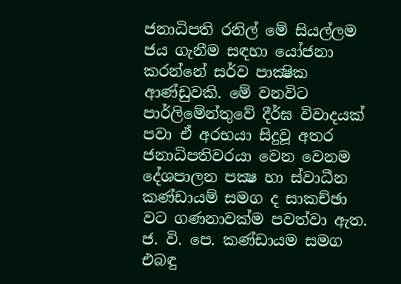ජනාධිපති රනිල් මේ සියල්ලම ජය ගැනීම සඳහා යෝජනා කරන්නේ සර්ව පාක්‍ෂික ආණ්ඩුවකි. මේ වනවිට පාර්ලිමේන්තුවේ දීර්ඝ විවාදයක් පවා ඒ අරභයා සිදුවූ අතර ජනාධිපතිවරයා වෙන වෙනම දේශපාලන පක්‍ෂ හා ස්වාධීන කණ්ඩායම් සමග ද සාකච්ඡා වට ගණනාවක්ම පවත්වා ඇත. ජ. වි. පෙ. කණ්ඩායම සමග එබඳු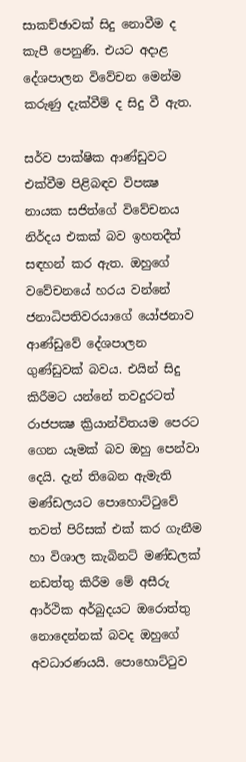සාකච්ඡාවක් සිදු නොවීම ද කැපී පෙනුණි. එයට අදාළ දේශපාලන විවේචන මෙන්ම කරුණු දැක්වීම් ද සිදු වී ඇත.

සර්ව පාක්ෂික ආණ්ඩුවට එක්වීම පිළිබඳව විපක්‍ෂ නායක සජිත්ගේ විවේචනය නිර්දය එකක් බව ඉහතදීත් සඳහන් කර ඇත. ඔහුගේ වවේචනයේ හරය වන්නේ ජනාධිපතිවරයාගේ යෝජනාව ආණ්ඩුවේ දේශපාලන ගුණ්ඩුවක් බවය. එයින් සිදු කිරීමට යන්නේ තවදුරටත් රාජපක්‍ෂ ක්‍රියාන්විතයම පෙරට ගෙන යෑමක් බව ඔහු පෙන්වා දෙයි. දැන් තිබෙන ඇමැති මණ්ඩලයට පොහොට්ටුවේ තවත් පිරිසක් එක් කර ගැනීම හා විශාල කැබිනට් මණ්ඩලක් නඩත්තු කිරීම මේ අසීරු ආර්ථික අර්බුදයට ඔරොත්තු නොදෙන්නක් බවද ඔහුගේ අවධාරණයයි. පොහොට්ටුව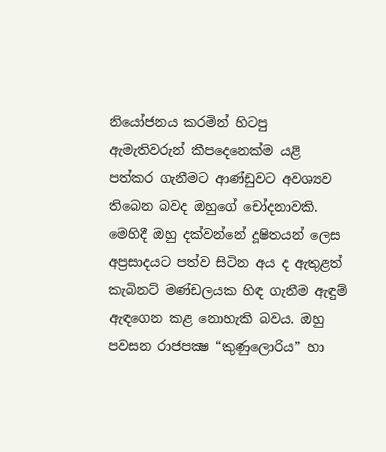නියෝජනය කරමින් හිටපු ඇමැතිවරුන් කීපදෙනෙක්ම යළි පත්කර ගැනීමට ආණ්ඩුවට අවශ්‍යව තිබෙන බවද ඔහුගේ චෝදනාවකි. මෙහිදී ඔහු දක්වන්නේ දූෂිතයන් ලෙස අප්‍රසාදයට පත්ව සිටින අය ද ඇතුළත් කැබිනට් මණ්ඩලයක හිඳ ගැනීම ඇඳුම් ඇඳගෙන කළ නොහැකි බවය. ඔහු පවසන රාජපක්‍ෂ “කුණුලොරිය” හා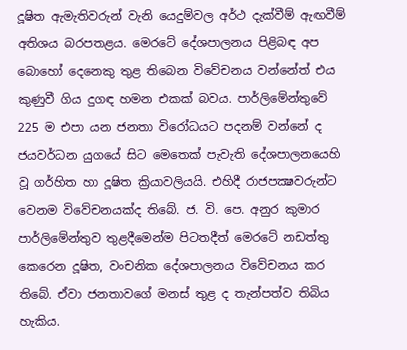දූෂිත ඇමැතිවරුන් වැනි යෙදුම්වල අර්ථ දැක්වීම් ඇඟවීම් අතිශය බරපතළය. මෙරටේ දේශපාලනය පිළිබඳ අප බොහෝ දෙනෙකු තුළ තිබෙන විවේචනය වන්නේත් එය කුණුවී ගිය දුගඳ හමන එකක් බවය. පාර්ලිමේන්තුවේ 225 ම එපා යන ජනතා විරෝධයට පදනම් වන්නේ ද ජයවර්ධන යුගයේ සිට මෙතෙක් පැවැති දේශපාලනයෙහි වූ ගර්හිත හා දූෂිත ක්‍රියාවලියයි. එහිදී රාජපක්‍ෂවරුන්ට වෙනම විවේචනයක්ද තිබේ. ජ. වි. පෙ. අනුර කුමාර පාර්ලිමේන්තුව තුළදීමෙන්ම පිටතදීත් මෙරටේ නඩත්තු කෙරෙන දූෂිත, වංචනික දේශපාලනය විවේචනය කර තිබේ. ඒවා ජනතාවගේ මනස් තුළ ද තැන්පත්ව තිබිය හැකිය.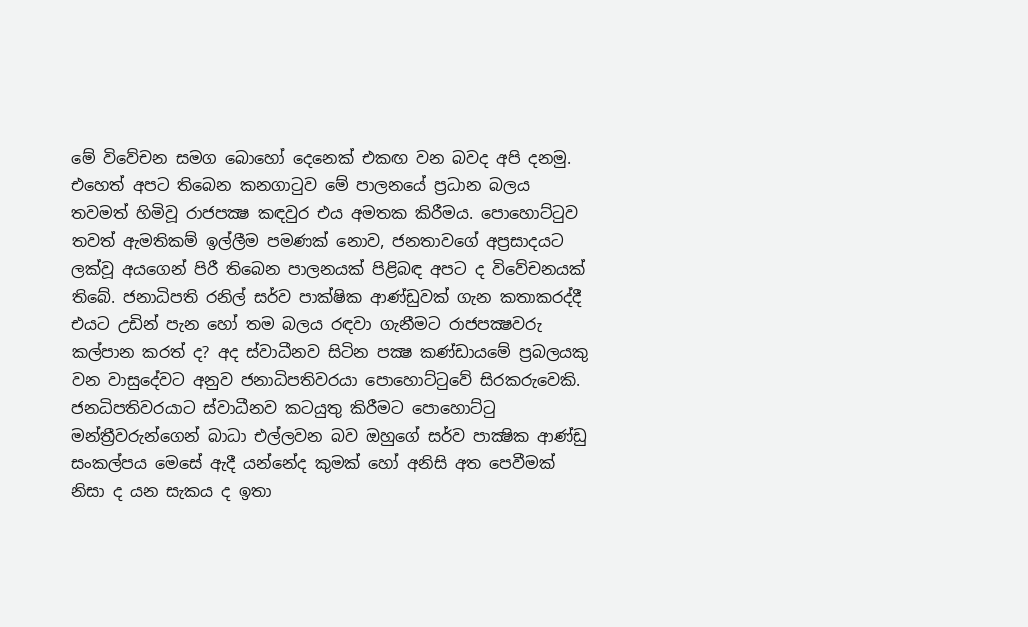මේ විවේචන සමග බොහෝ දෙනෙක් එකඟ වන බවද අපි දනමු. එහෙත් අපට තිබෙන කනගාටුව මේ පාලනයේ ප්‍රධාන බලය තවමත් හිමිවූ රාජපක්‍ෂ කඳවුර එය අමතක කිරීමය. පොහොට්ටුව තවත් ඇමතිකම් ඉල්ලීම පමණක් නොව, ජනතාවගේ අප්‍රසාදයට ලක්වූ අයගෙන් පිරී තිබෙන පාලනයක් පිළිබඳ අපට ද විවේචනයක් තිබේ. ජනාධිපති රනිල් සර්ව පාක්ෂික ආණ්ඩුවක් ගැන කතාකරද්දී එයට උඩින් පැන හෝ තම බලය රඳවා ගැනීමට රාජපක්‍ෂවරු කල්පාන කරත් ද? අද ස්වාධීනව සිටින පක්‍ෂ කණ්ඩායමේ ප්‍රබලයකු වන වාසුදේවට අනුව ජනාධිපතිවරයා පොහොට්ටුවේ සිරකරුවෙකි. ජනධිපතිවරයාට ස්වාධීනව කටයුතු කිරීමට පොහොට්ටු මන්ත්‍රීවරුන්ගෙන් බාධා එල්ලවන බව ඔහුගේ සර්ව පාක්‍ෂික ආණ්ඩු සංකල්පය මෙසේ ඇදී යන්නේද කුමක් හෝ අනිසි අත පෙවීමක් නිසා ද යන සැකය ද ඉතා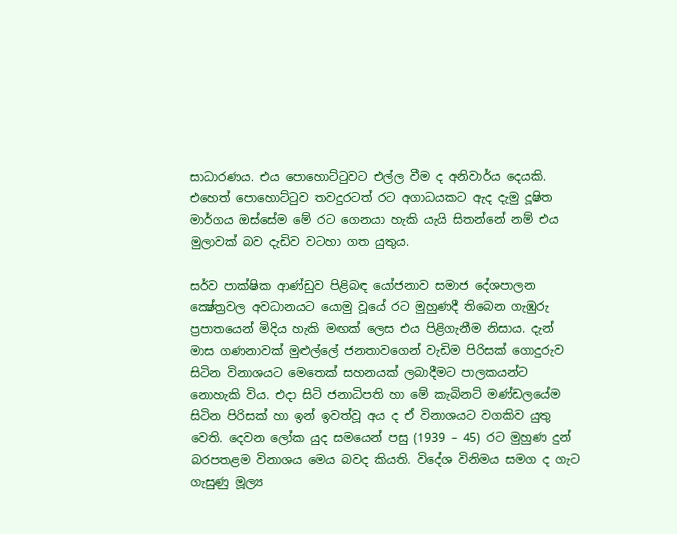සාධාරණය. එය පොහොට්ටුවට එල්ල වීම ද අනිවාර්ය දෙයකි. එහෙත් පොහොට්ටුව තවදුරටත් රට අගාධයකට ඇද දැමු දූෂිත මාර්ගය ඔස්සේම මේ රට ගෙනයා හැකි යැයි සිතන්නේ නම් එය මුලාවක් බව දැඩිව වටහා ගත යුතුය.

සර්ව පාක්ෂික ආණ්ඩුව පිළිබඳ යෝජනාව සමාජ දේශපාලන ක්‍ෂේත්‍රවල අවධානයට යොමු වූයේ රට මුහුණදී තිබෙන ගැඹුරු ප්‍රපාතයෙන් මිදිය හැකි මඟක් ලෙස එය පිළිගැනීම නිසාය. දැන් මාස ගණනාවක් මුළුල්ලේ ජනතාවගෙන් වැඩිම පිරිසක් ගොදුරුව සිටින විනාශයට මෙතෙක් සහනයක් ලබාදීමට පාලකයන්ට නොහැකි විය. එදා සිටි ජනාධිපති හා මේ කැබිනට් මණ්ඩලයේම සිටින පිරිසක් හා ඉන් ඉවත්වූ අය ද ඒ විනාශයට වගකිව යුතු වෙති. දෙවන ලෝක යුද සමයෙන් පසු (1939 – 45) රට මුහුණ දුන් බරපතළම විනාශය මෙය බවද කියති. විදේශ විනිමය සමග ද ගැට ගැසුණු මූල්‍ය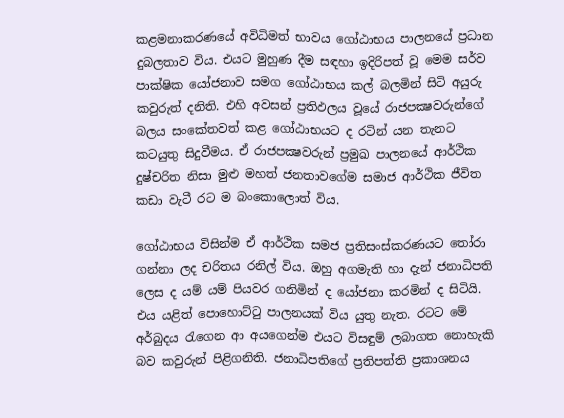කළමනාකරණයේ අවිධිමත් භාවය ගෝඨාභය පාලනයේ ප්‍රධාන දුබලතාව විය. එයට මුහුණ දීම සඳහා ඉදිරිපත් වූ මෙම සර්ව පාක්ෂික යෝජනාව සමග ගෝඨාභය කල් බලමින් සිටි අයුරු කවුරුත් දනිති. එහි අවසන් ප්‍රතිඵලය වූයේ රාජපක්‍ෂවරුන්ගේ බලය සංකේතවත් කළ ගෝඨාභයට ද රටින් යන තැනට කටයුතු සිදුවීමය. ඒ රාජපක්‍ෂවරුන් ප්‍රමුඛ පාලනයේ ආර්ථික දුෂ්චරිත නිසා මුළු මහත් ජනතාවගේම සමාජ ආර්ථික ජීවිත කඩා වැටී රට ම බංකොලොත් විය.

ගෝඨාභය විසින්ම ඒ ආර්ථික සමජ ප්‍රතිසංස්කරණයට තෝරා ගන්නා ලද චරිතය රනිල් විය. ඔහු අගමැති හා දැන් ජනාධිපති ලෙස ද යම් යම් පියවර ගනිමින් ද යෝජනා කරමින් ද සිටියි. එය යළිත් පොහොට්ටු පාලනයක් විය යුතු නැත. රටට මේ අර්බුදය රැගෙන ආ අයගෙන්ම එයට විසඳුම් ලබාගත නොහැකි බව කවුරුන් පිළිගනිති. ජනාධිපතිගේ ප්‍රතිපත්ති ප්‍රකාශනය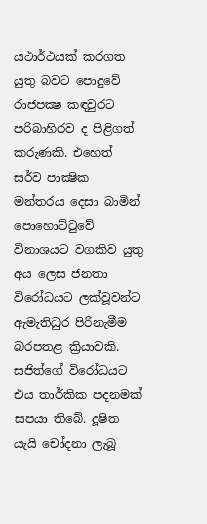යථාර්ථයක් කරගත යුතු බවට පොදුවේ රාජපක්‍ෂ කඳවුරට පරිබාහිරව ද පිළිගත් කරුණකි. එහෙත් සර්ව පාක්‍ෂික මන්තරය දෙසා බාමින් පොහොට්ටුවේ විනාශයට වගකිව යුතු අය ලෙස ජනතා විරෝධයට ලක්වූවන්ට ඇමැතිධුර පිරිනැමීම බරපතළ ක්‍රියාවකි. සජිත්ගේ විරෝධයට එය තාර්කික පදනමක් සපයා තිබේ. දූෂිත යැයි චෝදනා ලැබූ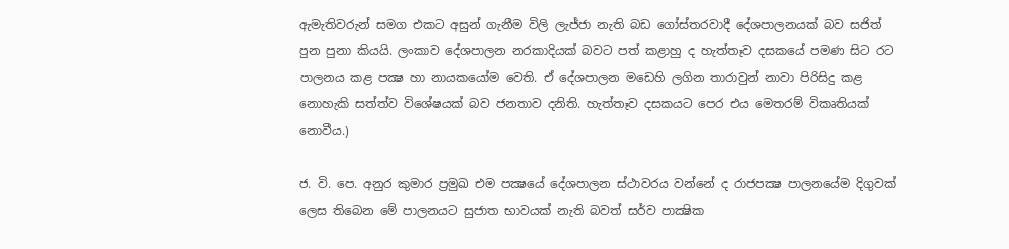ඇමැතිවරුන් සමග එකට අසුන් ගැනීම විලි ලැජ්ජා නැති බඩ ගෝස්තරවාදී දේශපාලනයක් බව සජිත් පුන පුනා කියයි. ලංකාව දේශපාලන නරකාදියක් බවට පත් කළාහු ද හැත්තෑව දසකයේ පමණ සිට රට පාලනය කළ පක්‍ෂ හා නායකයෝම වෙති. ඒ දේශපාලන මඩෙහි ලගින තාරාවුන් නාවා පිරිසිදු කළ නොහැකි සත්ත්ව විශේෂයක් බව ජනතාව දනිති. හැත්තෑව දසකයට පෙර එය මෙතරම් විකෘතියක් නොවීය.)

ජ. වි. පෙ. අනුර කුමාර ප්‍රමුඛ එම පක්‍ෂයේ දේශපාලන ස්ථාවරය වන්නේ ද රාජපක්‍ෂ පාලනයේම දිගුවක් ලෙස තිබෙන මේ පාලනයට සුජාත භාවයක් නැති බවත් සර්ව පාක්‍ෂික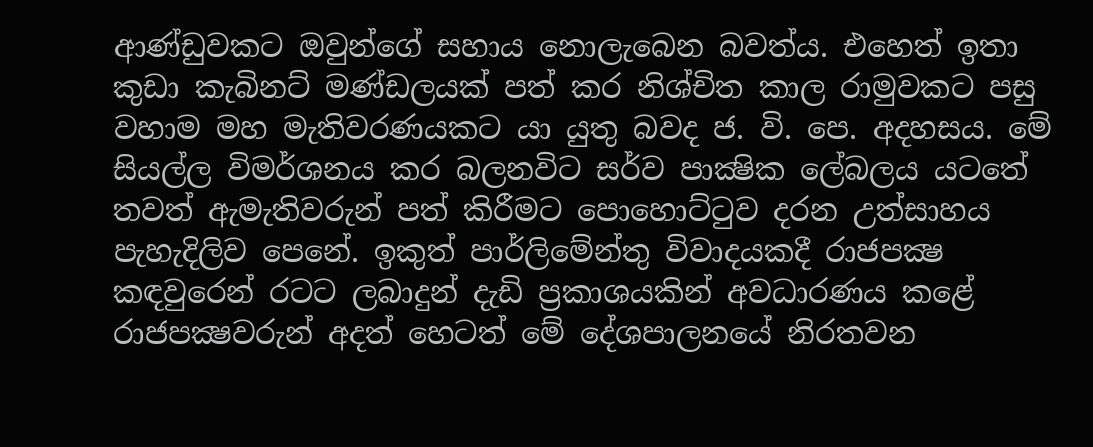ආණ්ඩුවකට ඔවුන්ගේ සහාය නොලැබෙන බවත්ය. එහෙත් ඉතා කුඩා කැබිනට් මණ්ඩලයක් පත් කර නිශ්චිත කාල රාමුවකට පසු වහාම මහ මැතිවරණයකට යා යුතු බවද ජ. වි. පෙ. අදහසය. මේ සියල්ල විමර්ශනය කර බලනවිට සර්ව පාක්‍ෂික ලේබලය යටතේ තවත් ඇමැතිවරුන් පත් කිරීමට පොහොට්ටුව දරන උත්සාහය පැහැදිලිව පෙනේ. ඉකුත් පාර්ලිමේන්තු විවාදයකදී රාජපක්‍ෂ කඳවුරෙන් රටට ලබාදුන් දැඩි ප්‍රකාශයකින් අවධාරණය කළේ රාජපක්‍ෂවරුන් අදත් හෙටත් මේ දේශපාලනයේ නිරතවන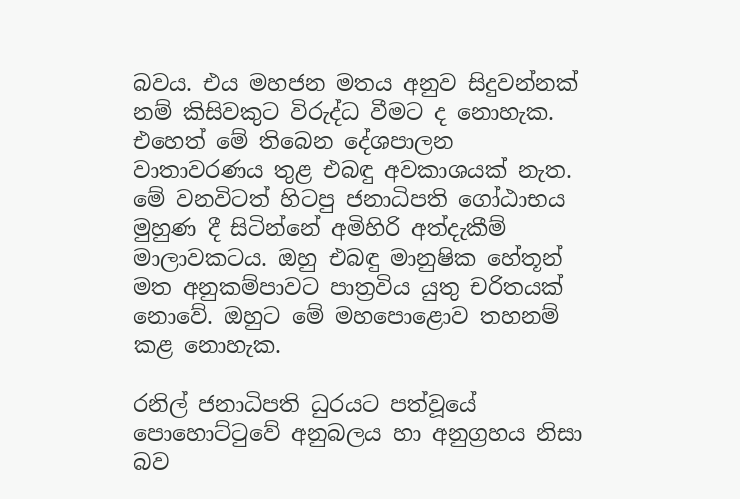බවය. එය මහජන මතය අනුව සිදුවන්නක් නම් කිසිවකුට විරුද්ධ වීමට ද නොහැක. එහෙත් මේ තිබෙන දේශපාලන වාතාවරණය තුළ එබඳු අවකාශයක් නැත. මේ වනවිටත් හිටපු ජනාධිපති ගෝඨාභය මුහුණ දී සිටින්නේ අමිහිරි අත්දැකීම් මාලාවකටය. ඔහු එබඳු මානුෂික හේතූන් මත අනුකම්පාවට පාත්‍රවිය යුතු චරිතයක් නොවේ. ඔහුට මේ මහපොළොව තහනම් කළ නොහැක.

රනිල් ජනාධිපති ධුරයට පත්වූයේ පොහොට්ටුවේ අනුබලය හා අනුග්‍රහය නිසා බව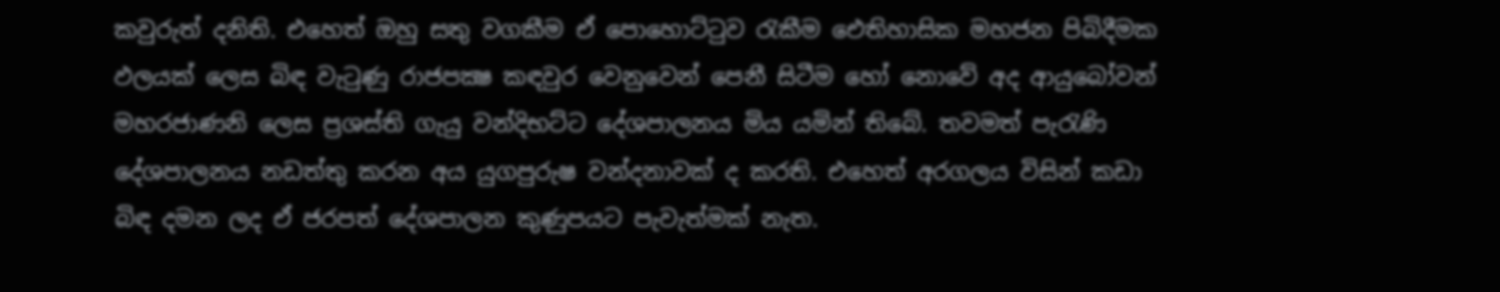කවුරුත් දනිති. එහෙත් ඔහු සතු වගකීම ඒ පොහොට්ටුව රැකීම ඓතිහාසික මහජන පිබිදීමක ඵලයක් ලෙස බිඳ වැටුණු රාජපක්‍ෂ කඳවුර වෙනුවෙන් පෙනී සිටීම හෝ නොවේ අද ආයුබෝවන් මහරජාණනි ලෙස ප්‍රශස්ති ගැයු වන්දිභට්ට දේශපාලනය මිය යමින් තිබේ. තවමත් පැරැණි දේශපාලනය නඩත්තු කරන අය යුගපුරුෂ වන්දනාවක් ද කරති. එහෙත් අරගලය විසින් කඩා බිඳ දමන ලද ඒ ජරපත් දේශපාලන කුණුපයට පැවැත්මක් නැත.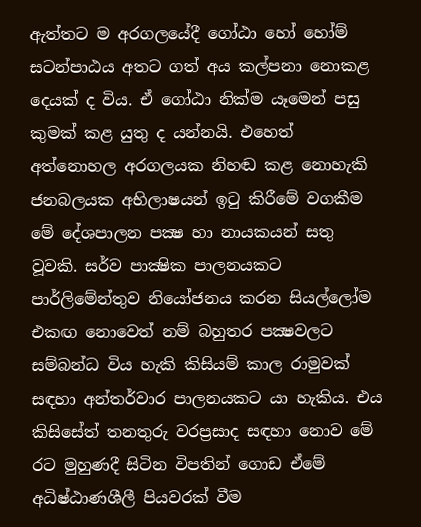ඇත්තට ම අරගලයේදී ගෝඨා හෝ හෝම් සටන්පාඨය අතට ගත් අය කල්පනා නොකළ දෙයක් ද විය. ඒ ගෝඨා නික්ම යෑමෙන් පසු කුමක් කළ යුතු ද යන්නයි. එහෙත් අත්නොහල අරගලයක නිහඬ කළ නොහැකි ජනබලයක අභිලාෂයන් ඉටු කිරීමේ වගකීම මේ දේශපාලන පක්‍ෂ හා නායකයන් සතු වූවකි. සර්ව පාක්‍ෂික පාලනයකට පාර්ලිමේන්තුව නියෝජනය කරන සියල්ලෝම එකඟ නොවෙත් නම් බහුතර පක්‍ෂවලට සම්බන්ධ විය හැකි කිසියම් කාල රාමුවක් සඳහා අන්තර්වාර පාලනයකට යා හැකිය. එය කිසිසේත් තනතුරු වරප්‍රසාද සඳහා නොව මේ රට මුහුණදී සිටින විපතින් ගොඩ ඒමේ අධිෂ්ඨාණශීලී පියවරක් වීම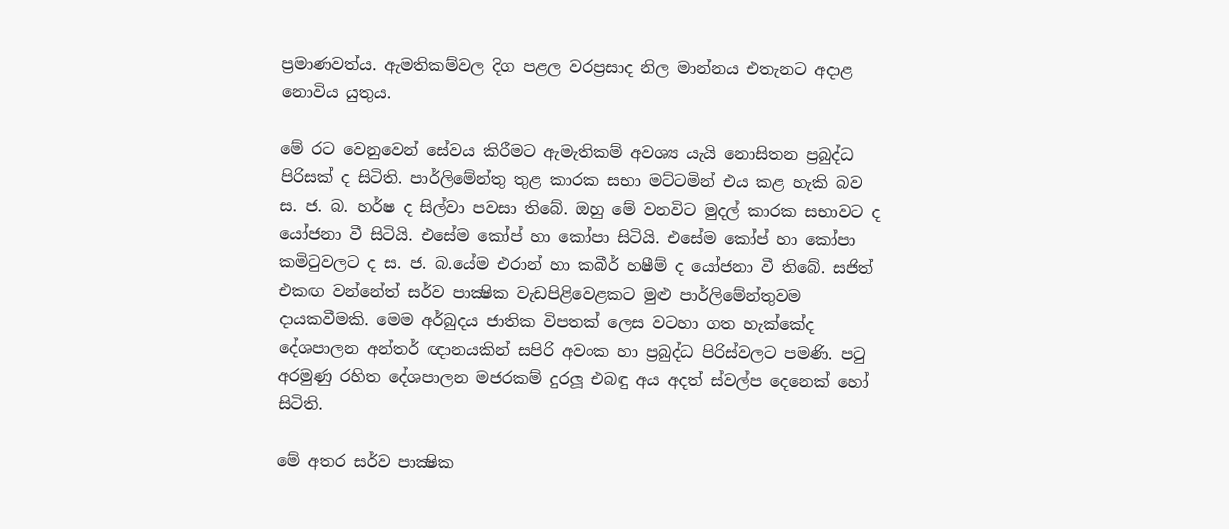ප්‍රමාණවත්ය. ඇමතිකම්වල දිග පළල වරප්‍රසාද නිල මාන්නය එතැනට අදාළ නොවිය යුතුය.

මේ රට වෙනුවෙන් සේවය කිරීමට ඇමැතිකම් අවශ්‍ය යැයි නොසිතන ප්‍රබුද්ධ පිරිසක් ද සිටිති. පාර්ලිමේන්තු තුළ කාරක සභා මට්ටමින් එය කළ හැකි බව ස. ජ. බ. හර්ෂ ද සිල්වා පවසා තිබේ. ඔහු මේ වනවිට මුදල් කාරක සභාවට ද යෝජනා වී සිටියි. එසේම කෝප් හා කෝපා සිටියි. එසේම කෝප් හා කෝපා කමිටුවලට ද ස. ජ. බ.යේම එරාන් හා කබීර් හෂීම් ද යෝජනා වී තිබේ. සජිත් එකඟ වන්නේත් සර්ව පාක්‍ෂික වැඩපිළිවෙළකට මුළු පාර්ලිමේන්තුවම දායකවීමකි. මෙම අර්බුදය ජාතික විපතක් ලෙස වටහා ගත හැක්කේද දේශපාලන අන්තර් ඥානයකින් සපිරි අවංක හා ප්‍රබුද්ධ පිරිස්වලට පමණි. පටු අරමුණු රහිත දේශපාලන මජරකම් දුරලූ එබඳු අය අදත් ස්වල්ප දෙනෙක් හෝ සිටිති.

මේ අතර සර්ව පාක්‍ෂික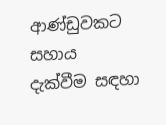ආණ්ඩුවකට සහාය දැක්වීම සඳහා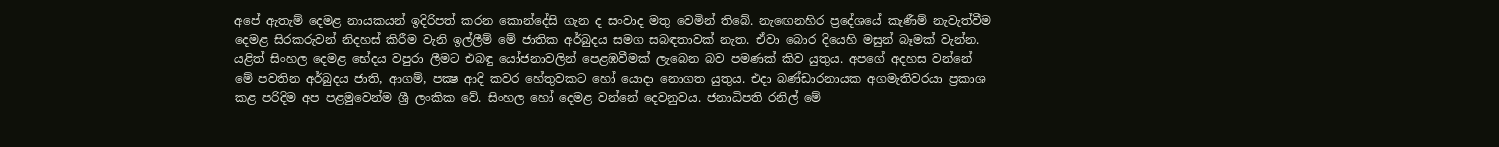අපේ ඇතැම් දෙමළ නායකයන් ඉදිරිපත් කරන කොන්දේසි ගැන ද සංවාද මතු වෙමින් තිබේ. නැඟෙනහිර ප්‍රදේශයේ කැණීම් නැවැත්වීම දෙමළ සිරකරුවන් නිදහස් කිරීම වැනි ඉල්ලීම් මේ ජාතික අර්බුදය සමග සබඳතාවක් නැත. ඒවා බොර දියෙහි මසුන් බෑමක් වැන්න. යළිත් සිංහල දෙමළ භේදය වපුරා ලීමට එබඳු යෝජනාවලින් පෙළඹවීමක් ලැබෙන බව පමණක් කිව යුතුය. අපගේ අදහස වන්නේ මේ පවතින අර්බුදය ජාති, ආගම්, පක්‍ෂ ආදි කවර හේතුවකට හෝ යොදා නොගත යුතුය. එදා බණ්ඩාරනායක අගමැතිවරයා ප්‍රකාශ කළ පරිදිම අප පළමුවෙන්ම ශ්‍රී ලංකික වේ. සිංහල හෝ දෙමළ වන්නේ දෙවනුවය. ජනාධිපති රනිල් මේ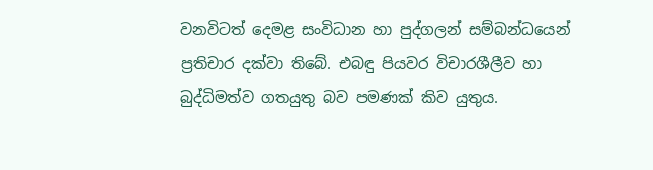වනවිටත් දෙමළ සංවිධාන හා පුද්ගලන් සම්බන්ධයෙන් ප්‍රතිචාර දක්වා තිබේ. එබඳු පියවර විචාරශීලීව හා බුද්ධිමත්ව ගතයුතු බව පමණක් කිව යුතුය.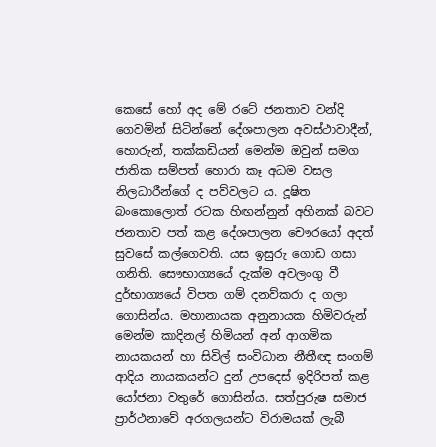කෙසේ හෝ අද මේ රටේ ජනතාව වන්දි ගෙවමින් සිටින්නේ දේශපාලන අවස්ථාවාදීන්, හොරුන්, තක්කඩියන් මෙන්ම ඔවුන් සමග ජාතික සම්පත් හොරා කෑ අධම වසල නිලධාරීන්ගේ ද පව්වලට ය. දූෂිත බංකොලොත් රටක හිඟන්නුන් අහිනක් බවට ජනතාව පත් කළ දේශපාලන චෞරයෝ අදත් සුවසේ කල්ගෙවති. යස ඉසුරු ගොඩ ගසා ගනිති. සෞභාග්‍යයේ දැක්ම අවලංගු වී දුර්භාග්‍යයේ විපත ගම් දනව්කරා ද ගලා ගොසින්ය. මහානායක අනුනායක හිමිවරුන් මෙන්ම කාදිනල් හිමියන් අන් ආගමික නායකයන් හා සිවිල් සංවිධාන නීතීඥ සංගම් ආදිය නායකයන්ට දුන් උපදෙස් ඉදිරිපත් කළ යෝජනා වතුරේ ගොසින්ය. සත්පුරුෂ සමාජ ප්‍රාර්ථනාවේ අරගලයන්ට විරාමයක් ලැබී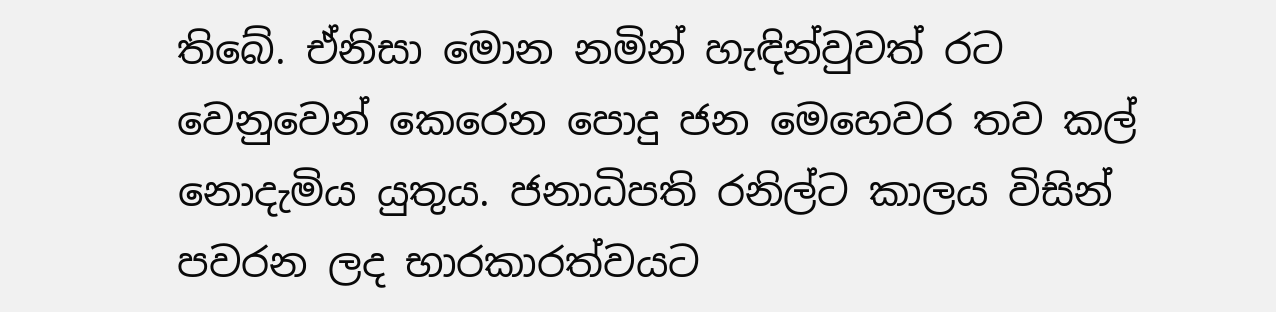තිබේ. ඒනිසා මොන නමින් හැඳින්වුවත් රට වෙනුවෙන් කෙරෙන පොදු ජන මෙහෙවර තව කල් නොදැමිය යුතුය. ජනාධිපති රනිල්ට කාලය විසින් පවරන ලද භාරකාරත්වයට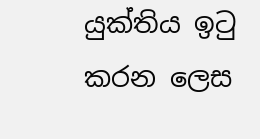යුක්තිය ඉටු කරන ලෙස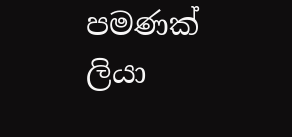පමණක් ලියා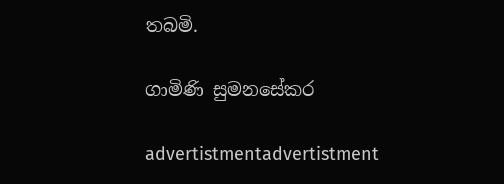තබමි.

ගාමිණි සුමනසේකර

advertistmentadvertistment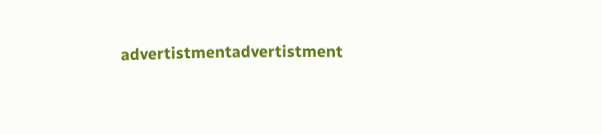advertistmentadvertistment